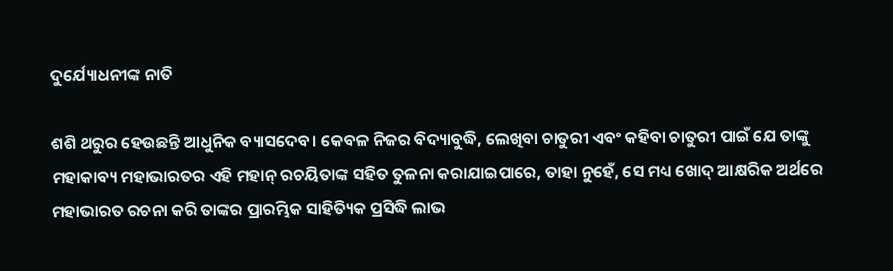ଦୁର୍ଯ୍ୟୋଧନୀଙ୍କ ନାତି

ଶଶି ଥରୁର ହେଉଛନ୍ତି ଆଧୁନିକ ବ୍ୟାସଦେବ। କେବଳ ନିଜର ବିଦ୍ୟାବୁଦ୍ଧି, ଲେଖିବା ଚାତୁରୀ ଏବଂ କହିବା ଚାତୁରୀ ପାଇଁ ଯେ ତାଙ୍କୁ ମହାକାବ୍ୟ ମହାଭାରତର ଏହି ମହାନ୍‌ ରଚୟିତାଙ୍କ ସହିତ ତୁଳନା କରାଯାଇପାରେ, ତାହା ନୁହେଁ, ସେ ମଧ୍ୟ ଖୋଦ୍‌ ଆକ୍ଷରିକ ଅର୍ଥରେ ମହାଭାରତ ରଚନା କରି ତାଙ୍କର ପ୍ରାରମ୍ଭିକ ସାହିତ୍ୟିକ ପ୍ରସିଦ୍ଧି ଲାଭ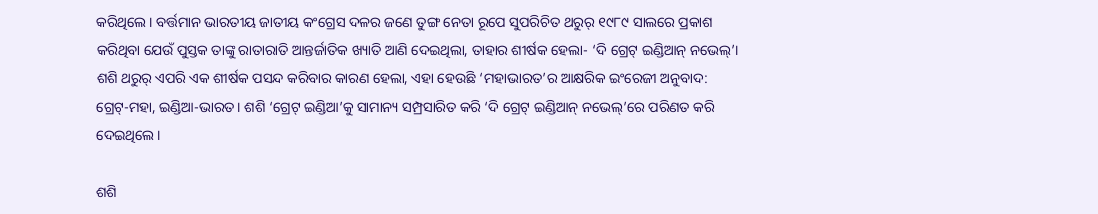କରିଥିଲେ। ବର୍ତ୍ତମାନ ଭାରତୀୟ ଜାତୀୟ କଂଗ୍ରେସ ଦଳର ଜଣେ ତୁଙ୍ଗ ନେତା ରୂପେ ସୁପରିଚିତ ଥରୁର୍‌ ୧୯୮୯ ସାଲରେ ପ୍ରକାଶ କରିଥିବା ଯେଉଁ ପୁସ୍ତକ ତାଙ୍କୁ ରାତାରାତି ଆନ୍ତର୍ଜାତିକ ଖ୍ୟାତି ଆଣି ଦେଇଥିଲା, ତାହାର ଶୀର୍ଷକ ହେଲା- ‘ଦି ଗ୍ରେଟ୍‌ ଇଣ୍ଡିଆନ୍‌ ନଭେଲ୍‌’। ଶଶି ଥରୁର୍‌ ଏପରି ଏକ ଶୀର୍ଷକ ପସନ୍ଦ କରିବାର କାରଣ ହେଲା, ଏହା ହେଉଛି ‘ମହାଭାରତ’ର ଆକ୍ଷରିକ ଇଂରେଜୀ ଅନୁବାଦ: ଗ୍ରେଟ୍‌-ମହା, ଇଣ୍ଡିଆ-ଭାରତ। ଶଶି ‘ଗ୍ରେଟ୍‌ ଇଣ୍ଡିଆ’କୁ ସାମାନ୍ୟ ସମ୍ପ୍ରସାରିତ କରି ‘ଦି ଗ୍ରେଟ୍‌ ଇଣ୍ଡିଆନ୍‌ ନଭେଲ୍‌’ରେ ପରିଣତ କରି ଦେଇଥିଲେ।

ଶଶି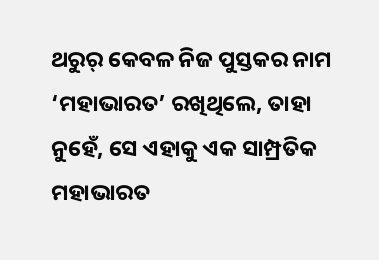ଥରୁର୍‌ କେବଳ ନିଜ ପୁସ୍ତକର ନାମ ‘ମହାଭାରତ’ ରଖିଥିଲେ, ତାହା ନୁହେଁ, ସେ ଏହାକୁ ଏକ ସାମ୍ପ୍ରତିକ ମହାଭାରତ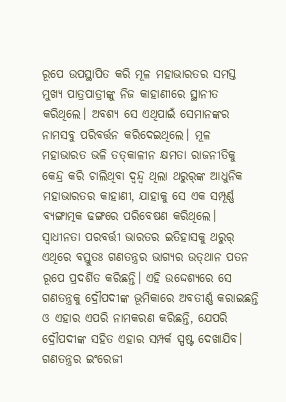ରୂପେ ଉପସ୍ଥାପିତ କରି ମୂଳ ମହାଭାରତର ସମସ୍ତ ମୁଖ୍ୟ ପାତ୍ରପାତ୍ରୀଙ୍କୁ ନିଜ କାହାଣୀରେ ସ୍ଥାନୀତ କରିଥିଲେ। ଅବଶ୍ୟ ସେ ଏଥିପାଇଁ ସେମାନଙ୍କର ନାମସବୁ ପରିବର୍ତ୍ତନ କରିଦେଇଥିଲେ। ମୂଳ ମହାଭାରତ ଭଳି ତତ୍‌କାଳୀନ କ୍ଷମତା ରାଜନୀତିକୁ କେନ୍ଦ୍ର କରି ଚାଲିଥିବା ଦ୍ୱନ୍ଦ୍ୱ ଥିଲା ଥରୁର୍‌ଙ୍କ ଆଧୁନିକ ମହାଭାରତର କାହାଣୀ, ଯାହାକୁ ସେ ଏକ ସମ୍ପୂର୍ଣ୍ଣ ବ୍ୟଙ୍ଗାତ୍ମକ ଢଙ୍ଗରେ ପରିବେଷଣ କରିଥିଲେ। ସ୍ୱାଧୀନତା ପରବର୍ତ୍ତୀ ଭାରତର ଇତିହାସକୁ ଥରୁର୍‌ ଏଥିରେ ବସ୍ତୁତଃ ଗଣତନ୍ତ୍ରର ଭାଗ୍ୟର ଉତ୍‌ଥାନ ପତନ ରୂପେ ପ୍ରଦର୍ଶିତ କରିଛନ୍ତି। ଏହି ଉଦ୍ଦେଶ୍ୟରେ ସେ ଗଣତନ୍ତ୍ରକୁ ଦ୍ରୌପଦୀଙ୍କ ଭୂମିକାରେ ଅବତୀର୍ଣ୍ଣ କରାଇଛନ୍ତି ଓ ଏହାର ଏପରି ନାମକରଣ କରିଛନ୍ତି, ଯେପରି ଦ୍ରୌପଦୀଙ୍କ ସହିତ ଏହାର ସମ୍ପର୍କ ସ୍ପଷ୍ଟ ଦେଖାଯିବ। ଗଣତନ୍ତ୍ରର ଇଂରେଜୀ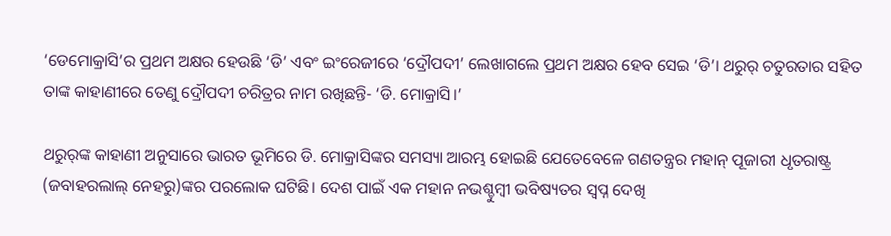‘ଡେମୋକ୍ରାସି’ର ପ୍ରଥମ ଅକ୍ଷର ହେଉଛି ‘ଡି’ ଏବଂ ଇଂରେଜୀରେ ‘ଦ୍ରୌପଦୀ’ ଲେଖାଗଲେ ପ୍ରଥମ ଅକ୍ଷର ହେବ ସେଇ ‘ଡି’। ଥରୁର୍‌ ଚତୁରତାର ସହିତ ତାଙ୍କ କାହାଣୀରେ ତେଣୁ ଦ୍ରୌପଦୀ ଚରିତ୍ରର ନାମ ରଖିଛନ୍ତି- ‘ଡି. ମୋକ୍ରାସି।’

ଥରୁର୍‌ଙ୍କ କାହାଣୀ ଅନୁସାରେ ଭାରତ ଭୂମିରେ ଡି. ମୋକ୍ରାସିଙ୍କର ସମସ୍ୟା ଆରମ୍ଭ ହୋଇଛି ଯେତେବେଳେ ଗଣତନ୍ତ୍ରର ମହାନ୍‌ ପୂଜାରୀ ଧୃତରାଷ୍ଟ୍ର (ଜବାହରଲାଲ୍‌ ନେହରୁ)ଙ୍କର ପରଲୋକ ଘଟିଛି। ଦେଶ ପାଇଁ ଏକ ମହାନ ନଭଶ୍ଚୁମ୍ବୀ ଭବିଷ୍ୟତର ସ୍ୱପ୍ନ ଦେଖି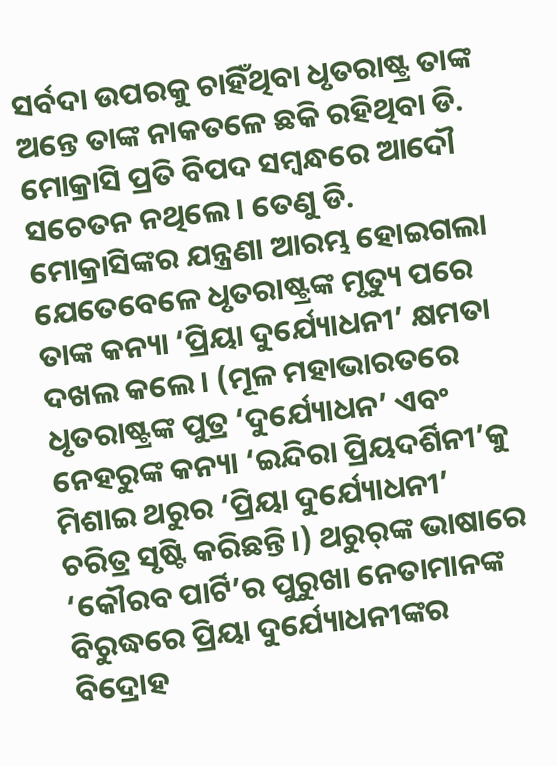ସର୍ବଦା ଉପରକୁ ଚାହିଁଥିବା ଧୃତରାଷ୍ଟ୍ର ତାଙ୍କ ଅନ୍ତେ ତାଙ୍କ ନାକତଳେ ଛକି ରହିଥିବା ଡି. ମୋକ୍ରାସି ପ୍ରତି ବିପଦ ସମ୍ବନ୍ଧରେ ଆଦୌ ସଚେତନ ନଥିଲେ। ତେଣୁ ଡି. ମୋକ୍ରାସିଙ୍କର ଯନ୍ତ୍ରଣା ଆରମ୍ଭ ହୋଇଗଲା ଯେତେବେଳେ ଧୃତରାଷ୍ଟ୍ରଙ୍କ ମୃତ୍ୟୁ ପରେ ତାଙ୍କ କନ୍ୟା ‘ପ୍ରିୟା ଦୁର୍ଯ୍ୟୋଧନୀ’ କ୍ଷମତା ଦଖଲ କଲେ। (ମୂଳ ମହାଭାରତରେ ଧୃତରାଷ୍ଟ୍ରଙ୍କ ପୁତ୍ର ‘ଦୁର୍ଯ୍ୟୋଧନ’ ଏବଂ ନେହରୁଙ୍କ କନ୍ୟା ‘ଇନ୍ଦିରା ପ୍ରିୟଦର୍ଶିନୀ’କୁ ମିଶାଇ ଥରୁର ‘ପ୍ରିୟା ଦୁର୍ଯ୍ୟୋଧନୀ’ ଚରିତ୍ର ସୃଷ୍ଟି କରିଛନ୍ତି।) ଥରୁର୍‌ଙ୍କ ଭାଷାରେ ‘କୌରବ ପାର୍ଟି’ର ପୁରୁଖା ନେତାମାନଙ୍କ ବିରୁଦ୍ଧରେ ପ୍ରିୟା ଦୁର୍ଯ୍ୟୋଧନୀଙ୍କର ବିଦ୍ରୋହ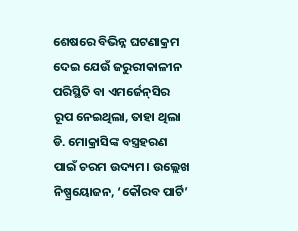ଶେଷରେ ବିଭିନ୍ନ ଘଟଣାକ୍ରମ ଦେଇ ଯେଉଁ ଜରୁରୀକାଳୀନ ପରିସ୍ଥିତି ବା ଏମର୍ଜେନ୍‌ସିର ରୂପ ନେଇଥିଲା, ତାହା ଥିଲା ଡି. ମୋକ୍ରାସିଙ୍କ ବସ୍ତ୍ରହରଣ ପାଇଁ ଚରମ ଉଦ୍ୟମ। ଉଲ୍ଲେଖ ନିଷ୍ପ୍ରୟୋଜନ, ‘କୌରବ ପାର୍ଟି’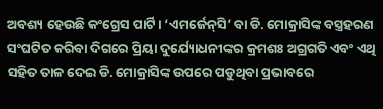ଅବଶ୍ୟ ହେଉଛି କଂଗ୍ରେସ ପାର୍ଟି। ‘ଏମର୍ଜେନ୍‌ସି’ ବା ଡି. ମୋକ୍ରାସିଙ୍କ ବସ୍ତ୍ରହରଣ ସଂଘଟିତ କରିବା ଦିଗରେ ପ୍ରିୟା ଦୁର୍ଯ୍ୟୋଧନୀଙ୍କର କ୍ରମଶଃ ଅଗ୍ରଗତି ଏବଂ ଏଥି ସହିତ ତାଳ ଦେଇ ଡି. ମୋକ୍ରାସିଙ୍କ ଉପରେ ପଡୁଥିବା ପ୍ରଭାବରେ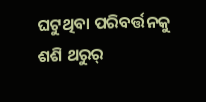ଘଟୁଥିବା ପରିବର୍ତ୍ତନକୁ ଶଶି ଥରୁର୍‌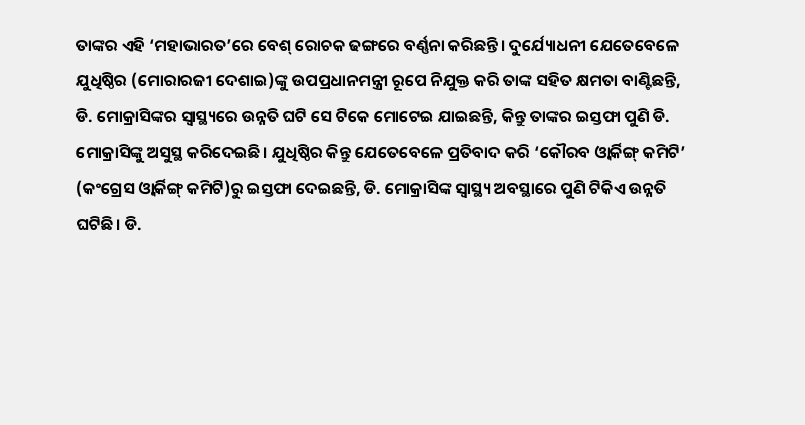ତାଙ୍କର ଏହି ‘ମହାଭାରତ’ରେ ବେଶ୍‌ ରୋଚକ ଢଙ୍ଗରେ ବର୍ଣ୍ଣନା କରିଛନ୍ତି। ଦୁର୍ଯ୍ୟୋଧନୀ ଯେତେବେଳେ ଯୁଧିଷ୍ଠିର (ମୋରାରଜୀ ଦେଶାଇ)ଙ୍କୁ ଉପପ୍ରଧାନମନ୍ତ୍ରୀ ରୂପେ ନିଯୁକ୍ତ କରି ତାଙ୍କ ସହିତ କ୍ଷମତା ବାଣ୍ଟିଛନ୍ତି, ଡି. ମୋକ୍ରାସିଙ୍କର ସ୍ୱାସ୍ଥ୍ୟରେ ଉନ୍ନତି ଘଟି ସେ ଟିକେ ମୋଟେଇ ଯାଇଛନ୍ତି, କିନ୍ତୁ ତାଙ୍କର ଇସ୍ତଫା ପୁଣି ଡି. ମୋକ୍ରାସିଙ୍କୁ ଅସୁସ୍ଥ କରିଦେଇଛି। ଯୁଧିଷ୍ଠିର କିନ୍ତୁ ଯେତେବେଳେ ପ୍ରତିବାଦ କରି ‘କୌରବ ଓ୍ଵାର୍କିଙ୍ଗ୍‌ କମିଟି’ (କଂଗ୍ରେସ ଓ୍ଵାର୍କିଙ୍ଗ୍‌ କମିଟି)ରୁ ଇସ୍ତଫା ଦେଇଛନ୍ତି, ଡି. ମୋକ୍ରାସିଙ୍କ ସ୍ୱାସ୍ଥ୍ୟ ଅବସ୍ଥାରେ ପୁଣି ଟିକିଏ ଉନ୍ନତି ଘଟିଛି। ଡି.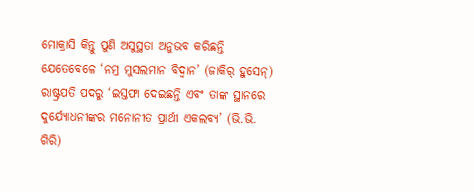ମୋକ୍ରାସି କିନ୍ତୁ ପୁଣି ଅସୁସ୍ଥତା ଅନୁଭବ କରିଛନ୍ତି ଯେତେବେଳେ ‘ନମ୍ର ମୁସଲମାନ ବିଦ୍ୱାନ’ (ଜାକିର୍‌ ହୁସେନ୍‌) ରାଷ୍ଟ୍ରପତି ପଦରୁ ‘ଇସ୍ତଫା ଦେଇଛନ୍ତି ଏବଂ ତାଙ୍କ ସ୍ଥାନରେ ଦୁର୍ଯ୍ୟୋଧନୀଙ୍କର ମନୋନୀତ ପ୍ରାର୍ଥୀ ଏକଲବ୍ୟ’ (ଭି.ଭି. ଗିରି)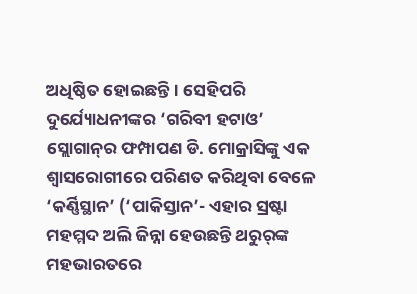ଅଧିଷ୍ଠିତ ହୋଇଛନ୍ତି। ସେହିପରି ଦୁର୍ଯ୍ୟୋଧନୀଙ୍କର ‘ଗରିବୀ ହଟାଓ’ ସ୍ଲୋଗାନ୍‌ର ଫମ୍ପାପଣ ଡି. ମୋକ୍ରାସିଙ୍କୁ ଏକ ଶ୍ୱାସରୋଗୀରେ ପରିଣତ କରିଥିବା ବେଳେ ‘କର୍ଣ୍ଣିସ୍ଥାନ’ (‘ପାକିସ୍ତାନ’- ଏହାର ସ୍ରଷ୍ଟା ମହମ୍ମଦ ଅଲି ଜିନ୍ନା ହେଉଛନ୍ତି ଥରୁର୍‌ଙ୍କ ମହଭାରତରେ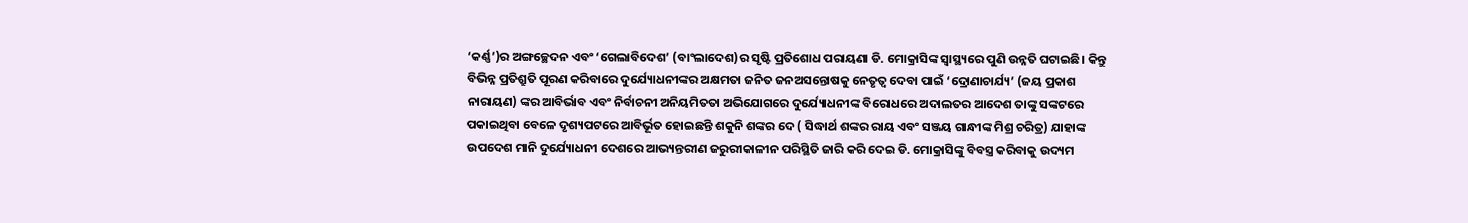‘କର୍ଣ୍ଣ’)ର ଅଙ୍ଗଚ୍ଛେଦନ ଏବଂ ‘ଗେଲାବିଦେଶ’ (ବାଂଲାଦେଶ)ର ସୃଷ୍ଟି ପ୍ରତିଶୋଧ ପରାୟଣା ଡି. ମୋକ୍ରାସିଙ୍କ ସ୍ୱାସ୍ଥ୍ୟରେ ପୁଣି ଉନ୍ନତି ଘଟାଇଛି। କିନ୍ତୁ ବିଭିନ୍ନ ପ୍ରତିଶ୍ରୁତି ପୂରଣ କରିବାରେ ଦୁର୍ଯ୍ୟୋଧନୀଙ୍କର ଅକ୍ଷମତା ଜନିତ ଜନଅସନ୍ତୋଷକୁ ନେତୃତ୍ୱ ଦେବା ପାଇଁ ‘ଦ୍ରୋଣାଚାର୍ଯ୍ୟ’ (ଜୟ ପ୍ରକାଶ ନାରାୟଣ) ଙ୍କର ଆବିର୍ଭାବ ଏବଂ ନିର୍ବାଚନୀ ଅନିୟମିତତା ଅଭିଯୋଗରେ ଦୁର୍ଯ୍ୟୋଧନୀଙ୍କ ବିରୋଧରେ ଅଦାଲତର ଆଦେଶ ତାଙ୍କୁ ସଙ୍କଟରେ ପକାଇଥିବା ବେଳେ ଦୃଶ୍ୟପଟରେ ଆବିର୍ଭୂତ ହୋଇଛନ୍ତି ଶକୁନି ଶଙ୍କର ଦେ ( ସିଦ୍ଧାର୍ଥ ଶଙ୍କର ରାୟ ଏବଂ ସଞ୍ଜୟ ଗାନ୍ଧୀଙ୍କ ମିଶ୍ର ଚରିତ୍ର) ଯାହାଙ୍କ ଉପଦେଶ ମାନି ଦୁର୍ଯ୍ୟୋଧନୀ ଦେଶରେ ଆଭ୍ୟନ୍ତରୀଣ ଜରୁରୀକାଳୀନ ପରିସ୍ଥିତି ଜାରି କରି ଦେଇ ଡି. ମୋକ୍ରାସିଙ୍କୁ ବିବସ୍ତ୍ର କରିବାକୁ ଉଦ୍ୟମ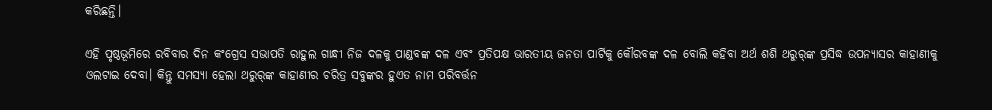କରିଛନ୍ତି।

ଏହି ପୃଷ୍ଠଭୂମିରେ ରବିବାର ଦିନ କଂଗ୍ରେସ ସଭାପତି ରାହୁଲ ଗାନ୍ଧୀ ନିଜ ଦଳକୁ ପାଣ୍ଡବଙ୍କ ଦଳ ଏବଂ ପ୍ରତିପକ୍ଷ ଭାରତୀୟ ଜନତା ପାର୍ଟିକୁ କୌରବଙ୍କ ଦଳ ବୋଲି କହିବା ଅର୍ଥ ଶଶି ଥରୁର୍‌ଙ୍କ ପ୍ରସିଦ୍ଧ ଉପନ୍ୟାସର କାହାଣୀକୁ ଓଲଟାଇ ଦେବା। କିନ୍ତୁ ସମସ୍ୟା ହେଲା ଥରୁର୍‌ଙ୍କ କାହାଣୀର ଚରିତ୍ର ସବୁଙ୍କର ହୁଏତ ନାମ ପରିବର୍ତ୍ତନ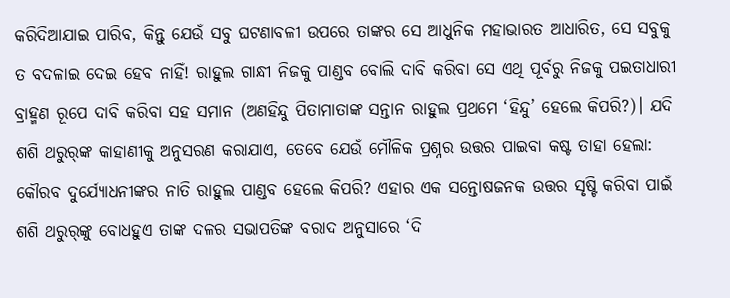କରିଦିଆଯାଇ ପାରିବ, କିନ୍ତୁ ଯେଉଁ ସବୁ ଘଟଣାବଳୀ ଉପରେ ତାଙ୍କର ସେ ଆଧୁନିକ ମହାଭାରତ ଆଧାରିତ, ସେ ସବୁକୁ ତ ବଦଳାଇ ଦେଇ ହେବ ନାହିଁ! ରାହୁଲ ଗାନ୍ଧୀ ନିଜକୁ ପାଣ୍ଡବ ବୋଲି ଦାବି କରିବା ସେ ଏଥି ପୂର୍ବରୁ ନିଜକୁ ପଇତାଧାରୀ ବ୍ରାହ୍ମଣ ରୂପେ ଦାବି କରିବା ସହ ସମାନ (ଅଣହିନ୍ଦୁ ପିତାମାତାଙ୍କ ସନ୍ତାନ ରାହୁଲ ପ୍ରଥମେ ‘ହିନ୍ଦୁ’ ହେଲେ କିପରି?)। ଯଦି ଶଶି ଥରୁର୍‌ଙ୍କ କାହାଣୀକୁ ଅନୁସରଣ କରାଯାଏ, ତେବେ ଯେଉଁ ମୌଳିକ ପ୍ରଶ୍ନର ଉତ୍ତର ପାଇବା କଷ୍ଟ ତାହା ହେଲା: କୌରବ ଦୁର୍ଯ୍ୟୋଧନୀଙ୍କର ନାତି ରାହୁଲ ପାଣ୍ଡବ ହେଲେ କିପରି? ଏହାର ଏକ ସନ୍ତୋଷଜନକ ଉତ୍ତର ସୃଷ୍ଟି କରିବା ପାଇଁ ଶଶି ଥରୁର୍‌ଙ୍କୁ ବୋଧହୁଏ ତାଙ୍କ ଦଳର ସଭାପତିଙ୍କ ବରାଦ ଅନୁସାରେ ‘ଦି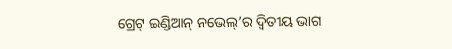ଗ୍ରେଟ୍‌ ଇଣ୍ଡିଆନ୍‌ ନଭେଲ୍‌’ର ଦ୍ୱିତୀୟ ଭାଗ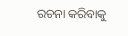ରଚନା କରିବାକୁ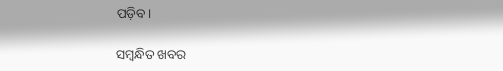ପଡ଼ିବ।

ସମ୍ବନ୍ଧିତ ଖବର